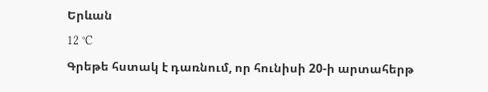Երևան
12 °C
Գրեթե հստակ է դառնում, որ հունիսի 20-ի արտահերթ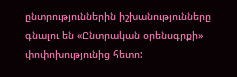ընտրություններին իշխանությունները գնալու են «Ընտրական օրենսգրքի» փոփոխությունից հետո: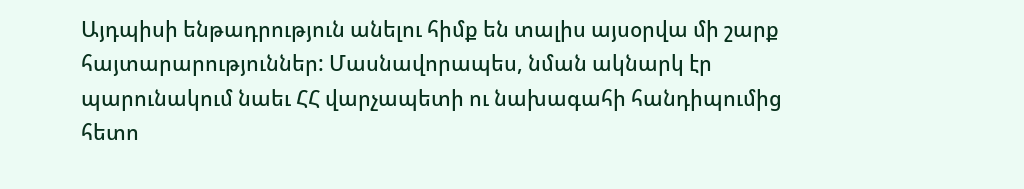Այդպիսի ենթադրություն անելու հիմք են տալիս այսօրվա մի շարք հայտարարություններ: Մասնավորապես, նման ակնարկ էր պարունակում նաեւ ՀՀ վարչապետի ու նախագահի հանդիպումից հետո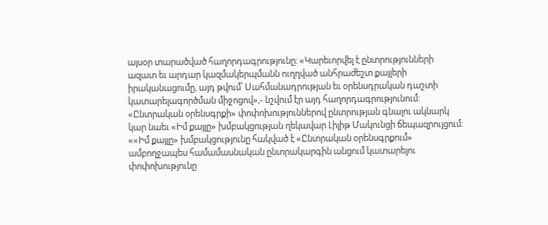այսօր տարածված հաղորդագրությունը: «Կարեւորվել է ընտրությունների ազատ եւ արդար կազմակերպմանն ուղղված անհրաժեշտ քայլերի իրականացումը, այդ թվում՝ Սահմանադրության եւ օրենսդրական դաշտի կատարելագործման միջոցով»,- նշվում էր այդ հաղորդագրությունում:
«Ընտրական օրենսգրքի» փոփոխություններով ընտրության գնալու ակնարկ կար նաեւ «Իմ քայլը» խմբակցության ղեկավար Լիլիթ Մակունցի ճեպազրույցում:
««Իմ քայլը» խմբակցությունը հակված է «Ընտրական օրենսգրքում» ամբողջապես համամասնական ընտրակարգին անցում կատարելու փոփոխությունը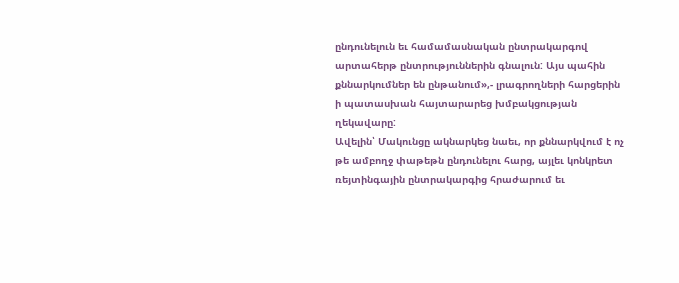ընդունելուն եւ համամասնական ընտրակարգով արտահերթ ընտրություններին գնալուն: Այս պահին քննարկումներ են ընթանում»,- լրագրողների հարցերին ի պատասխան հայտարարեց խմբակցության ղեկավարը:
Ավելին՝ Մակունցը ակնարկեց նաեւ, որ քննարկվում է ոչ թե ամբողջ փաթեթն ընդունելու հարց, այլեւ կոնկրետ ռեյտինգային ընտրակարգից հրաժարում եւ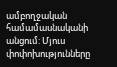ամբողջական համամասնականի անցում: Մյուս փոփոխությունները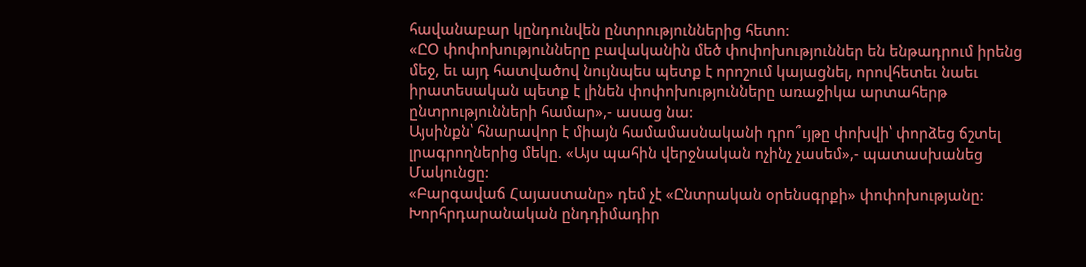հավանաբար կընդունվեն ընտրություններից հետո:
«ԸՕ փոփոխությունները բավականին մեծ փոփոխություններ են ենթադրում իրենց մեջ, եւ այդ հատվածով նույնպես պետք է որոշում կայացնել, որովհետեւ նաեւ իրատեսական պետք է լինեն փոփոխությունները առաջիկա արտահերթ ընտրությունների համար»,- ասաց նա:
Այսինքն՝ հնարավոր է միայն համամասնականի դրո՞ւյթը փոխվի՝ փորձեց ճշտել լրագրողներից մեկը. «Այս պահին վերջնական ոչինչ չասեմ»,- պատասխանեց Մակունցը:
«Բարգավաճ Հայաստանը» դեմ չէ «Ընտրական օրենսգրքի» փոփոխությանը: Խորհրդարանական ընդդիմադիր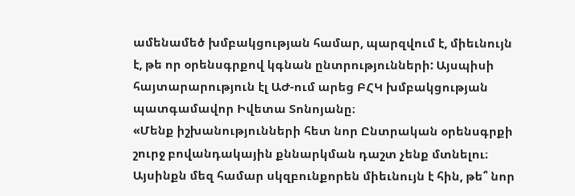ամենամեծ խմբակցության համար, պարզվում է, միեւնույն է, թե որ օրենսգրքով կգնան ընտրությունների: Այսպիսի հայտարարություն էլ ԱԺ-ում արեց ԲՀԿ խմբակցության պատգամավոր Իվետա Տոնոյանը։
«Մենք իշխանությունների հետ նոր Ընտրական օրենսգրքի շուրջ բովանդակային քննարկման դաշտ չենք մտնելու։ Այսինքն մեզ համար սկզբունքորեն միեւնույն է հին, թե՞ նոր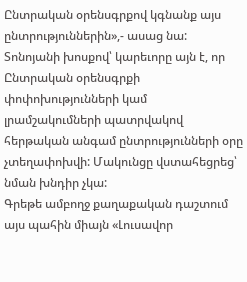Ընտրական օրենսգրքով կգնանք այս ընտրություններին»,- ասաց նա:
Տոնոյանի խոսքով՝ կարեւորը այն է, որ Ընտրական օրենսգրքի փոփոխությունների կամ լրամշակումների պատրվակով հերթական անգամ ընտրությունների օրը չտեղափոխվի: Մակունցը վստահեցրեց՝ նման խնդիր չկա:
Գրեթե ամբողջ քաղաքական դաշտում այս պահին միայն «Լուսավոր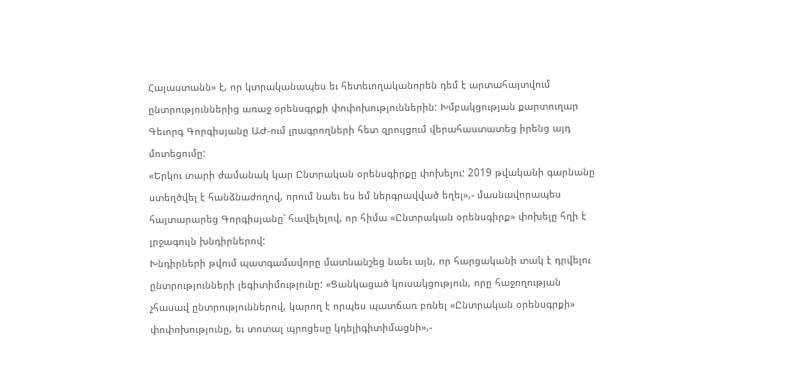Հայաստանն» է, որ կտրականապես եւ հետեւողականորեն դեմ է արտահայտվում ընտրություններից առաջ օրենսգրքի փոփոխություններին: Խմբակցության քարտուղար Գեւորգ Գորգիսյանը ԱԺ-ում լրագրողների հետ զրույցում վերահաստատեց իրենց այդ մոտեցումը:
«Երկու տարի ժամանակ կար Ընտրական օրենսգիրքը փոխելու: 2019 թվականի գարնանը ստեղծվել է հանձնաժողով, որում նաեւ ես եմ ներգրավված եղել»,- մասնավորապես հայտարարեց Գորգիսյանը՝ հավելելով, որ հիմա «Ընտրական օրենսգիրք» փոխելը հղի է լրջագույն խնդիրներով:
Խնդիրների թվում պատգամավորը մատնանշեց նաեւ այն, որ հարցականի տակ է դրվելու ընտրությունների լեգիտիմությունը: «Ցանկացած կուսակցություն, որը հաջողության չհասավ ընտրություններով, կարող է որպես պատճառ բռնել «Ընտրական օրենսգրքի» փոփոխությունը, եւ տոտալ պրոցեսը կդելիգիտիմացնի»,-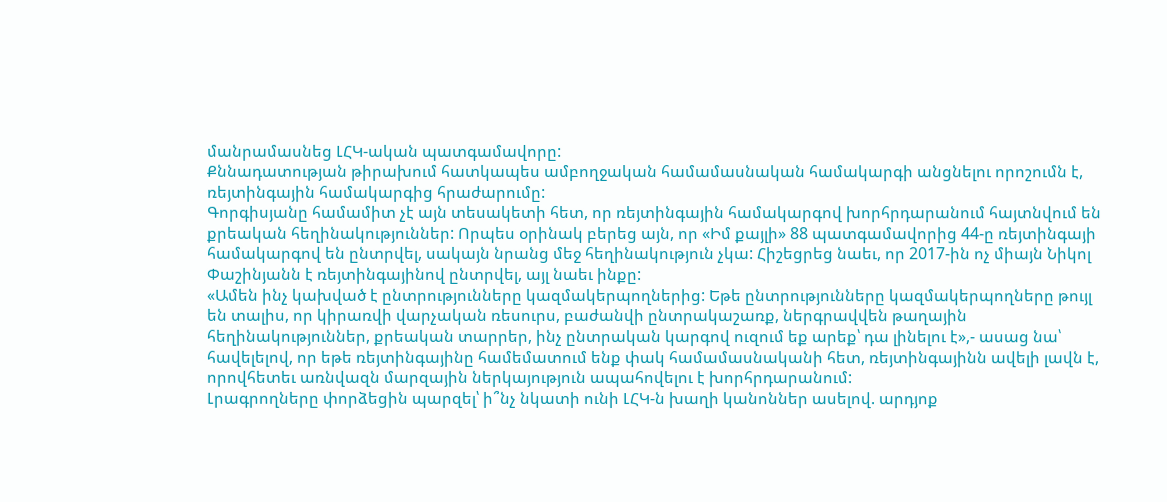մանրամասնեց ԼՀԿ-ական պատգամավորը:
Քննադատության թիրախում հատկապես ամբողջական համամասնական համակարգի անցնելու որոշումն է, ռեյտինգային համակարգից հրաժարումը:
Գորգիսյանը համամիտ չէ այն տեսակետի հետ, որ ռեյտինգային համակարգով խորհրդարանում հայտնվում են քրեական հեղինակություններ: Որպես օրինակ բերեց այն, որ «Իմ քայլի» 88 պատգամավորից 44-ը ռեյտինգայի համակարգով են ընտրվել, սակայն նրանց մեջ հեղինակություն չկա: Հիշեցրեց նաեւ, որ 2017-ին ոչ միայն Նիկոլ Փաշինյանն է ռեյտինգայինով ընտրվել, այլ նաեւ ինքը:
«Ամեն ինչ կախված է ընտրությունները կազմակերպողներից: Եթե ընտրությունները կազմակերպողները թույլ են տալիս, որ կիրառվի վարչական ռեսուրս, բաժանվի ընտրակաշառք, ներգրավվեն թաղային հեղինակություններ, քրեական տարրեր, ինչ ընտրական կարգով ուզում եք արեք՝ դա լինելու է»,- ասաց նա՝ հավելելով, որ եթե ռեյտինգայինը համեմատում ենք փակ համամասնականի հետ, ռեյտինգայինն ավելի լավն է, որովհետեւ առնվազն մարզային ներկայություն ապահովելու է խորհրդարանում:
Լրագրողները փորձեցին պարզել՝ ի՞նչ նկատի ունի ԼՀԿ-ն խաղի կանոններ ասելով. արդյոք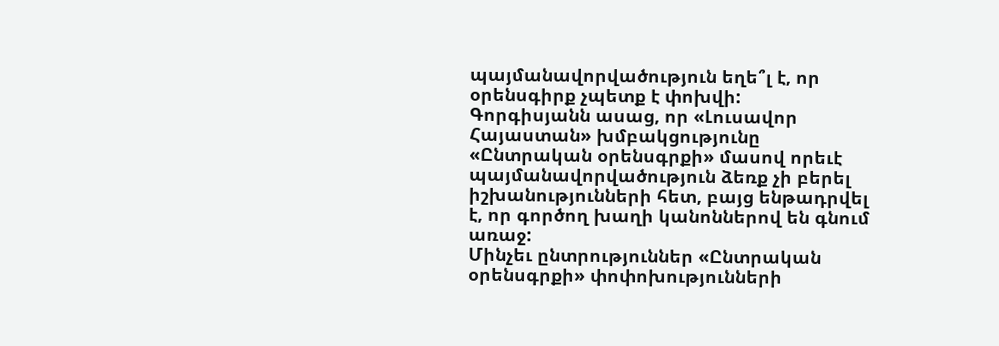պայմանավորվածություն եղե՞լ է, որ օրենսգիրք չպետք է փոխվի:
Գորգիսյանն ասաց, որ «Լուսավոր Հայաստան» խմբակցությունը «Ընտրական օրենսգրքի» մասով որեւէ պայմանավորվածություն ձեռք չի բերել իշխանությունների հետ, բայց ենթադրվել է, որ գործող խաղի կանոններով են գնում առաջ:
Մինչեւ ընտրություններ «Ընտրական օրենսգրքի» փոփոխությունների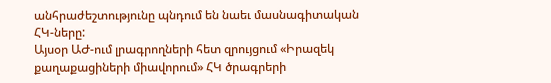անհրաժեշտությունը պնդում են նաեւ մասնագիտական ՀԿ-ները:
Այսօր ԱԺ-ում լրագրողների հետ զրույցում «Իրազեկ քաղաքացիների միավորում» ՀԿ ծրագրերի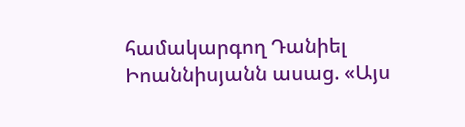համակարգող Դանիել Իոաննիսյանն ասաց. «Այս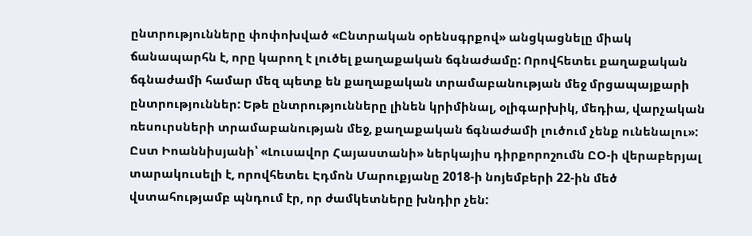ընտրությունները փոփոխված «Ընտրական օրենսգրքով» անցկացնելը միակ ճանապարհն է, որը կարող է լուծել քաղաքական ճգնաժամը: Որովհետեւ քաղաքական ճգնաժամի համար մեզ պետք են քաղաքական տրամաբանության մեջ մրցապայքարի ընտրություններ: Եթե ընտրությունները լինեն կրիմինալ, օլիգարխիկ, մեդիա, վարչական ռեսուրսների տրամաբանության մեջ, քաղաքական ճգնաժամի լուծում չենք ունենալու»:
Ըստ Իոաննիսյանի՝ «Լուսավոր Հայաստանի» ներկայիս դիրքորոշումն ԸՕ-ի վերաբերյալ տարակուսելի է, որովհետեւ Էդմոն Մարուքյանը 2018-ի նոյեմբերի 22-ին մեծ վստահությամբ պնդում էր, որ ժամկետները խնդիր չեն: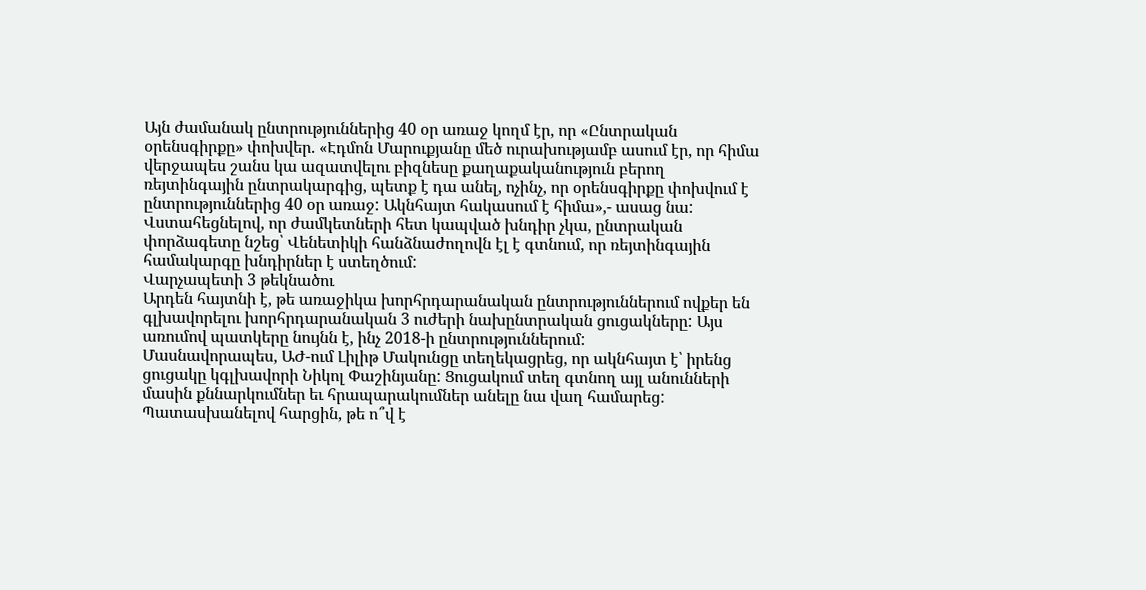Այն ժամանակ ընտրություններից 40 օր առաջ կողմ էր, որ «Ընտրական օրենսգիրքը» փոխվեր. «Էդմոն Մարուքյանը մեծ ուրախությամբ ասում էր, որ հիմա վերջապես շանս կա ազատվելու բիզնեսը քաղաքականություն բերող ռեյտինգային ընտրակարգից, պետք է դա անել, ոչինչ, որ օրենսգիրքը փոխվում է ընտրություններից 40 օր առաջ: Ակնհայտ հակասում է հիմա»,- ասաց նա:
Վստահեցնելով, որ ժամկետների հետ կապված խնդիր չկա, ընտրական փորձագետը նշեց՝ Վենետիկի հանձնաժողովն էլ է գտնում, որ ռեյտինգային համակարգը խնդիրներ է ստեղծում:
Վարչապետի 3 թեկնածու
Արդեն հայտնի է, թե առաջիկա խորհրդարանական ընտրություններում ովքեր են գլխավորելու խորհրդարանական 3 ուժերի նախընտրական ցուցակները: Այս առումով պատկերը նույնն է, ինչ 2018-ի ընտրություններում:
Մասնավորապես, ԱԺ-ում Լիլիթ Մակունցը տեղեկացրեց, որ ակնհայտ է՝ իրենց ցուցակը կգլխավորի Նիկոլ Փաշինյանը: Ցուցակում տեղ գտնող այլ անունների մասին քննարկումներ եւ հրապարակումներ անելը նա վաղ համարեց:
Պատասխանելով հարցին, թե ո՞վ է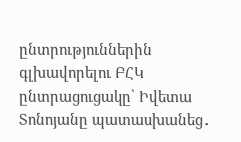ընտրություններին գլխավորելու ԲՀԿ ընտրացուցակը՝ Իվետա Տոնոյանը պատասխանեց․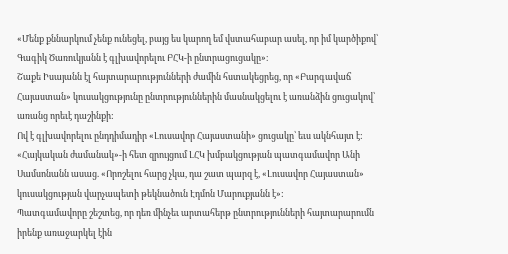«Մենք քննարկում չենք ունեցել, բայց ես կարող եմ վստահաբար ասել, որ իմ կարծիքով՝ Գագիկ Ծառուկյանն է գլխավորելու ԲՀԿ-ի ընտրացուցակը»։
Շաքե Իսայանն էլ հայտարարությունների ժամին հստակեցրեց, որ «Բարգավաճ Հայաստան» կուսակցությունը ընտրություններին մասնակցելու է առանձին ցուցակով՝ առանց որեւէ դաշինքի:
Ով է գլխավորելու ընդդիմադիր «Լուսավոր Հայաստանի» ցուցակը՝ եւս ակնհայտ է: «Հայկական ժամանակ»-ի հետ զրույցում ԼՀԿ խմբակցության պատգամավոր Անի Սամսոնանն ասաց. «Որոշելու հարց չկա, դա շատ պարզ է, «Լուսավոր Հայաստան» կուսակցության վարչապետի թեկնածուն Էդմոն Մարուքյանն է»:
Պատգամավորը շեշտեց, որ դեռ մինչեւ արտահերթ ընտրությունների հայտարարումն իրենք առաջարկել էին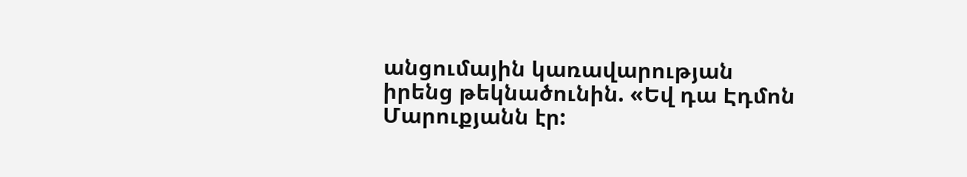անցումային կառավարության իրենց թեկնածունին. «Եվ դա Էդմոն Մարուքյանն էր: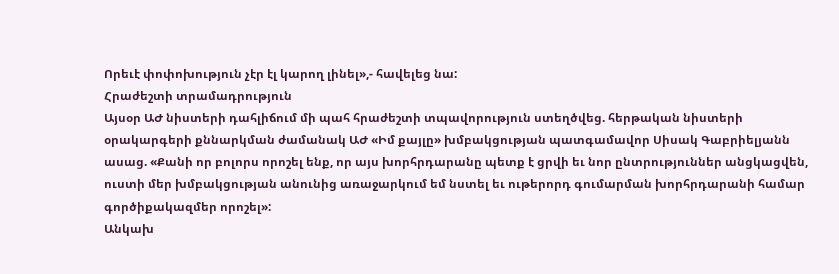Որեւէ փոփոխություն չէր էլ կարող լինել»,- հավելեց նա:
Հրաժեշտի տրամադրություն
Այսօր ԱԺ նիստերի դահլիճում մի պահ հրաժեշտի տպավորություն ստեղծվեց. հերթական նիստերի օրակարգերի քննարկման ժամանակ ԱԺ «Իմ քայլը» խմբակցության պատգամավոր Սիսակ Գաբրիելյանն ասաց. «Քանի որ բոլորս որոշել ենք, որ այս խորհրդարանը պետք է ցրվի եւ նոր ընտրություններ անցկացվեն, ուստի մեր խմբակցության անունից առաջարկում եմ նստել եւ ութերորդ գումարման խորհրդարանի համար գործիքակազմեր որոշել»:
Անկախ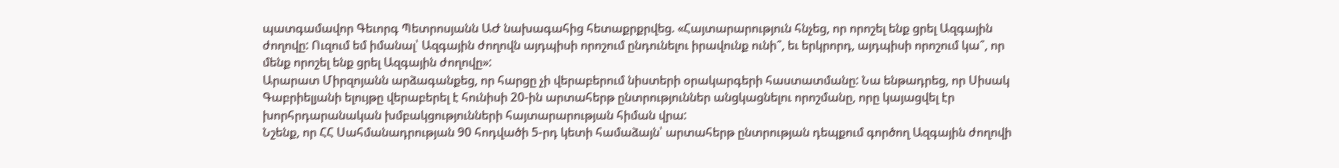պատգամավոր Գեւորգ Պետրոսյանն ԱԺ նախագահից հետաքրքրվեց. «Հայտարարություն հնչեց, որ որոշել ենք ցրել Ազգային ժողովը: Ուզում եմ իմանալ՝ Ազգային ժողովն այդպիսի որոշում ընդունելու իրավունք ունի՞, եւ երկրորդ, այդպիսի որոշում կա՞, որ մենք որոշել ենք ցրել Ազգային ժողովը»:
Արարատ Միրզոյանն արձագանքեց, որ հարցը չի վերաբերում նիստերի օրակարգերի հաստատմանը: Նա ենթադրեց, որ Սիսակ Գաբրիելյանի ելույթը վերաբերել է հունիսի 20-ին արտահերթ ընտրություններ անցկացնելու որոշմանը, որը կայացվել էր խորհրդարանական խմբակցությունների հայտարարության հիման վրա:
Նշենք, որ ՀՀ Սահմանադրության 90 հոդվածի 5-րդ կետի համաձայն՝ արտահերթ ընտրության դեպքում գործող Ազգային ժողովի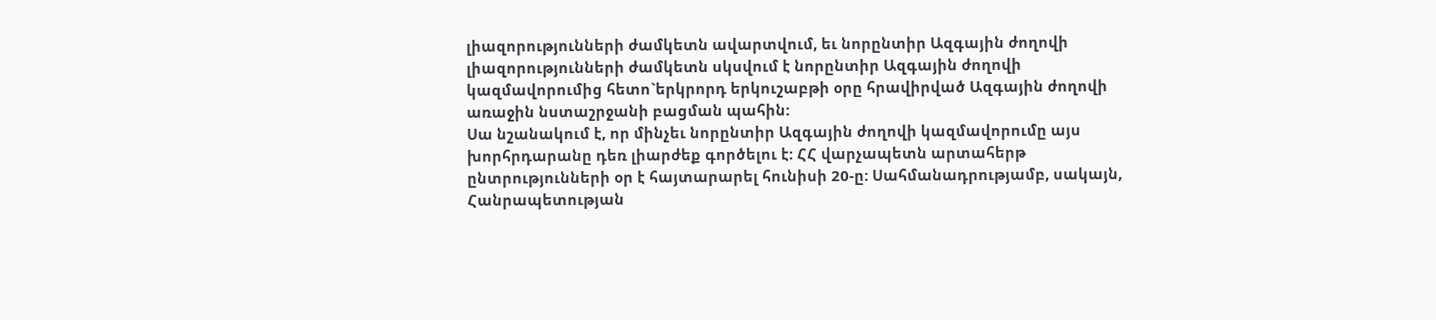լիազորությունների ժամկետն ավարտվում, եւ նորընտիր Ազգային ժողովի լիազորությունների ժամկետն սկսվում է նորընտիր Ազգային ժողովի կազմավորումից հետո`երկրորդ երկուշաբթի օրը հրավիրված Ազգային ժողովի առաջին նստաշրջանի բացման պահին:
Սա նշանակում է, որ մինչեւ նորընտիր Ազգային ժողովի կազմավորումը այս խորհրդարանը դեռ լիարժեք գործելու է: ՀՀ վարչապետն արտահերթ ընտրությունների օր է հայտարարել հունիսի 20-ը: Սահմանադրությամբ, սակայն, Հանրապետության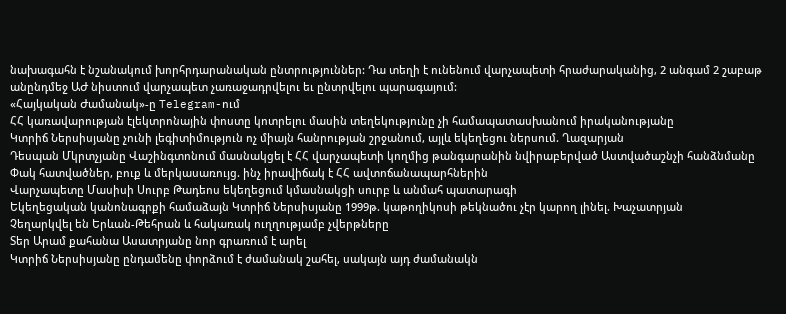նախագահն է նշանակում խորհրդարանական ընտրություններ: Դա տեղի է ունենում վարչապետի հրաժարականից, 2 անգամ 2 շաբաթ անընդմեջ ԱԺ նիստում վարչապետ չառաջադրվելու եւ ընտրվելու պարագայում:
«Հայկական Ժամանակ»-ը Telegram-ում
ՀՀ կառավարության էլեկտրոնային փոստը կոտրելու մասին տեղեկությունը չի համապատասխանում իրականությանը
Կտրիճ Ներսիսյանը չունի լեգիտիմություն ոչ միայն հանրության շրջանում, այլև եկեղեցու ներսում. Ղազարյան
Դեսպան Մկրտչյանը Վաշինգտոնում մասնակցել է ՀՀ վարչապետի կողմից թանգարանին նվիրաբերված Աստվածաշնչի հանձնմանը
Փակ հատվածներ, բուք և մերկասառույց. ինչ իրավիճակ է ՀՀ ավտոճանապարհներին
Վարչապետը Մասիսի Սուրբ Թադեոս եկեղեցում կմասնակցի սուրբ և անմահ պատարագի
Եկեղեցական կանոնագրքի համաձայն Կտրիճ Ներսիսյանը 1999թ. կաթողիկոսի թեկնածու չէր կարող լինել. Խաչատրյան
Չեղարկվել են Երևան-Թեհրան և հակառակ ուղղությամբ չվերթները
Տեր Արամ քահանա Ասատրյանը նոր գրառում է արել
Կտրիճ Ներսիսյանը ընդամենը փորձում է ժամանակ շահել, սակայն այդ ժամանակն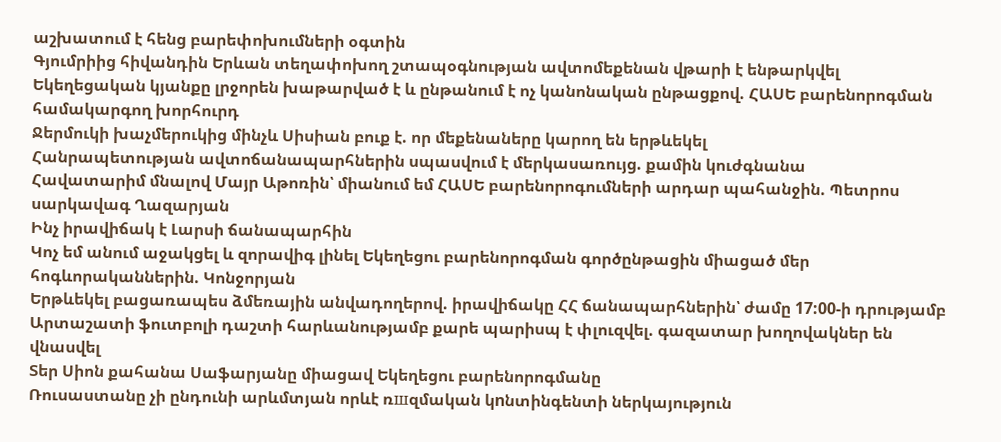աշխատում է հենց բարեփոխումների օգտին
Գյումրիից հիվանդին Երևան տեղափոխող շտապօգնության ավտոմեքենան վթարի է ենթարկվել
Եկեղեցական կյանքը լրջորեն խաթարված է և ընթանում է ոչ կանոնական ընթացքով. ՀԱՍԵ բարենորոգման համակարգող խորհուրդ
Ջերմուկի խաչմերուկից մինչև Սիսիան բուք է. որ մեքենաները կարող են երթևեկել
Հանրապետության ավտոճանապարհներին սպասվում է մերկասառույց. քամին կուժգնանա
Հավատարիմ մնալով Մայր Աթոռին՝ միանում եմ ՀԱՍԵ բարենորոգումների արդար պահանջին. Պետրոս սարկավագ Ղազարյան
Ինչ իրավիճակ է Լարսի ճանապարհին
Կոչ եմ անում աջակցել և զորավիգ լինել Եկեղեցու բարենորոգման գործընթացին միացած մեր հոգևորականներին. Կոնջորյան
Երթևեկել բացառապես ձմեռային անվադողերով. իրավիճակը ՀՀ ճանապարհներին՝ ժամը 17:00-ի դրությամբ
Արտաշատի ֆուտբոլի դաշտի հարևանությամբ քարե պարիսպ է փլուզվել. գազատար խողովակներ են վնասվել
Տեր Սիոն քահանա Սաֆարյանը միացավ Եկեղեցու բարենորոգմանը
Ռուսաստանը չի ընդունի արևմտյան որևէ ռшզմական կnնտինգենտի ներկայություն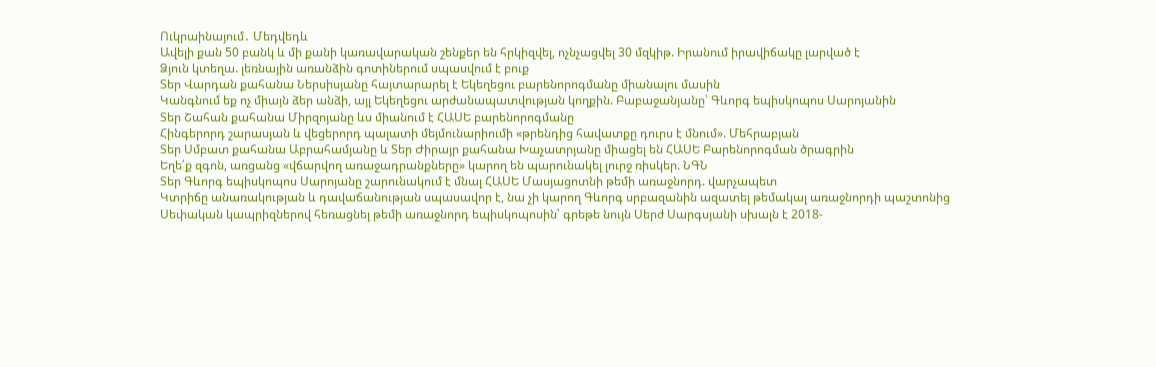Ուկրաինայում․ Մեդվեդև
Ավելի քան 50 բանկ և մի քանի կառավարական շենքեր են հրկիզվել, ոչնչացվել 30 մզկիթ. Իրանում իրավիճակը լարված է
Ձյուն կտեղա. լեռնային առանձին գոտիներում սպասվում է բուք
Տեր Վարդան քահանա Ներսիսյանը հայտարարել է Եկեղեցու բարենորոգմանը միանալու մասին
Կանգնում եք ոչ միայն ձեր անձի, այլ Եկեղեցու արժանապատվության կողքին. Բաբաջանյանը՝ Գևորգ եպիսկոպոս Սարոյանին
Տեր Շահան քահանա Միրզոյանը ևս միանում է ՀԱՍԵ բարենորոգմանը
Հինգերորդ շարասյան և վեցերորդ պալատի մեյմունարիումի «թրենդից հավատքը դուրս է մնում». Մեհրաբյան
Տեր Սմբատ քահանա Աբրահամյանը և Տեր Ժիրայր քահանա Խաչատրյանը միացել են ՀԱՍԵ Բարենորոգման ծրագրին
Եղե՛ք զգոն, առցանց «վճարվող առաջադրանքները» կարող են պարունակել լուրջ ռիսկեր. ՆԳՆ
Տեր Գևորգ եպիսկոպոս Սարոյանը շարունակում է մնալ ՀԱՍԵ Մասյացոտնի թեմի առաջնորդ. վարչապետ
Կտրիճը անառակության և դավաճանության սպասավոր է, նա չի կարող Գևորգ սրբազանին ազատել թեմակալ առաջնորդի պաշտոնից
Սեփական կապրիզներով հեռացնել թեմի առաջնորդ եպիսկոպոսին՝ գրեթե նույն Սերժ Սարգսյանի սխալն է 2018-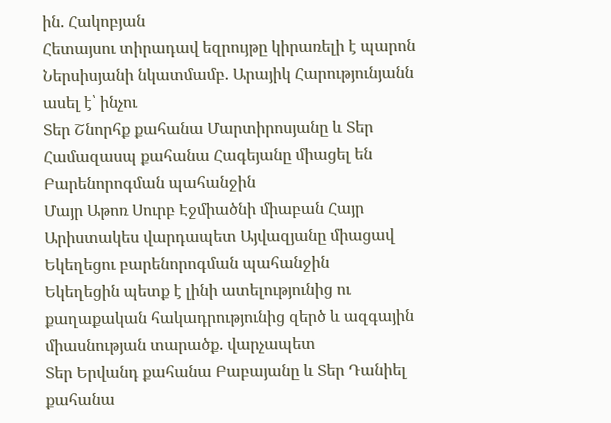ին. Հակոբյան
Հետայսու տիրադավ եզրույթը կիրառելի է պարոն Ներսիսյանի նկատմամբ. Արայիկ Հարությունյանն ասել է՝ ինչու
Տեր Շնորհք քահանա Մարտիրոսյանը և Տեր Համազասպ քահանա Հագեյանը միացել են Բարենորոգման պահանջին
Մայր Աթոռ Սուրբ Էջմիածնի միաբան Հայր Արիստակես վարդապետ Այվազյանը միացավ Եկեղեցու բարենորոգման պահանջին
Եկեղեցին պետք է լինի ատելությունից ու քաղաքական հակադրությունից զերծ և ազգային միասնության տարածք. վարչապետ
Տեր Երվանդ քահանա Բաբայանը և Տեր Դանիել քահանա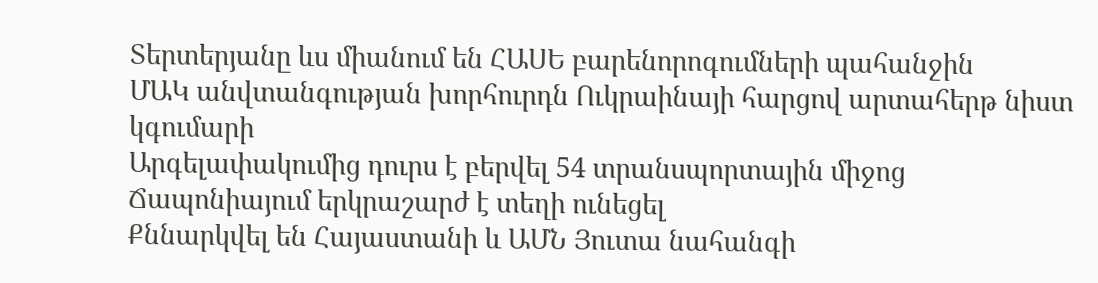Տերտերյանը ևս միանում են ՀԱՍԵ բարենորոգումների պահանջին
ՄԱԿ անվտանգության խորհուրդն Ուկրաինայի հարցով արտահերթ նիստ կգումարի
Արգելափակումից դուրս է բերվել 54 տրանսպորտային միջոց
Ճապոնիայում երկրաշարժ է տեղի ունեցել
Քննարկվել են Հայաստանի և ԱՄՆ Յուտա նահանգի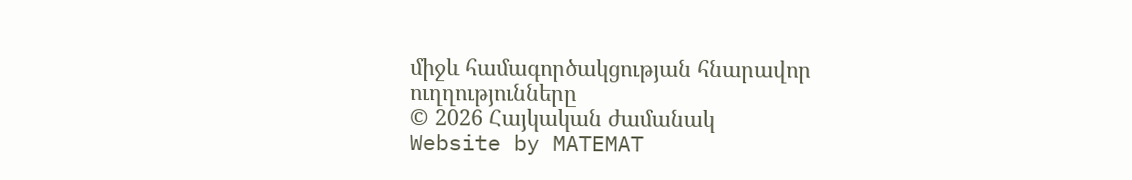միջև համագործակցության հնարավոր ուղղությունները
© 2026 Հայկական ժամանակ
Website by MATEMAT